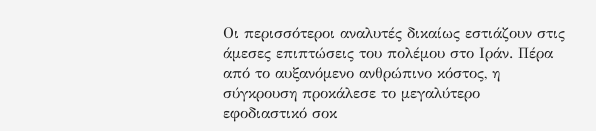Οι περισσότεροι αναλυτές δικαίως εστιάζουν στις άμεσες επιπτώσεις του πολέμου στο Ιράν. Πέρα από το αυξανόμενο ανθρώπινο κόστος, η σύγκρουση προκάλεσε το μεγαλύτερο εφοδιαστικό σοκ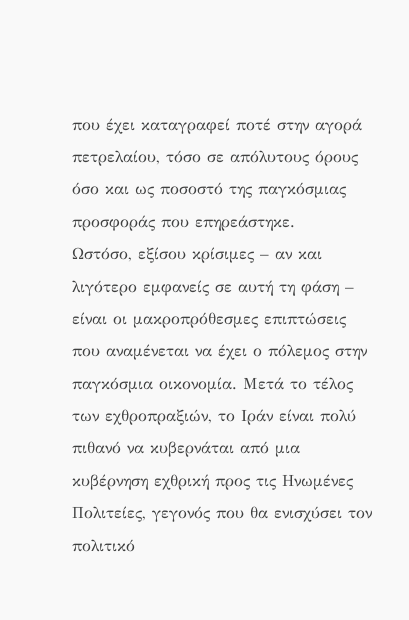που έχει καταγραφεί ποτέ στην αγορά πετρελαίου, τόσο σε απόλυτους όρους όσο και ως ποσοστό της παγκόσμιας προσφοράς που επηρεάστηκε.
Ωστόσο, εξίσου κρίσιμες – αν και λιγότερο εμφανείς σε αυτή τη φάση – είναι οι μακροπρόθεσμες επιπτώσεις που αναμένεται να έχει ο πόλεμος στην παγκόσμια οικονομία. Μετά το τέλος των εχθροπραξιών, το Ιράν είναι πολύ πιθανό να κυβερνάται από μια κυβέρνηση εχθρική προς τις Ηνωμένες Πολιτείες, γεγονός που θα ενισχύσει τον πολιτικό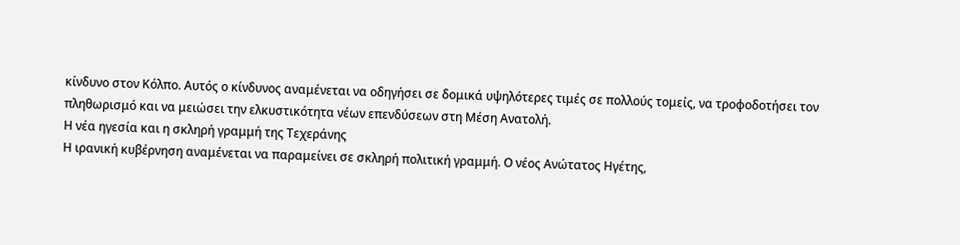κίνδυνο στον Κόλπο. Αυτός ο κίνδυνος αναμένεται να οδηγήσει σε δομικά υψηλότερες τιμές σε πολλούς τομείς, να τροφοδοτήσει τον πληθωρισμό και να μειώσει την ελκυστικότητα νέων επενδύσεων στη Μέση Ανατολή.
Η νέα ηγεσία και η σκληρή γραμμή της Τεχεράνης
Η ιρανική κυβέρνηση αναμένεται να παραμείνει σε σκληρή πολιτική γραμμή. Ο νέος Ανώτατος Ηγέτης,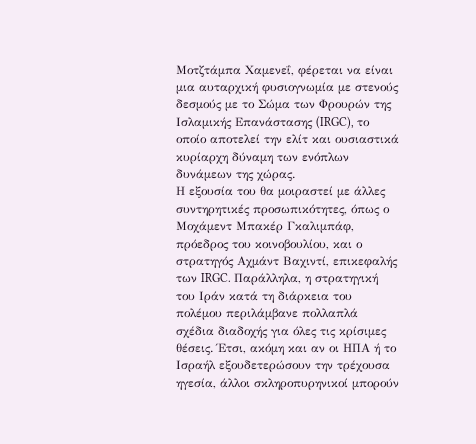Μοτζτάμπα Χαμενεΐ, φέρεται να είναι μια αυταρχική φυσιογνωμία με στενούς δεσμούς με το Σώμα των Φρουρών της Ισλαμικής Επανάστασης (IRGC), το οποίο αποτελεί την ελίτ και ουσιαστικά κυρίαρχη δύναμη των ενόπλων δυνάμεων της χώρας.
Η εξουσία του θα μοιραστεί με άλλες συντηρητικές προσωπικότητες, όπως ο Μοχάμεντ Μπακέρ Γκαλιμπάφ, πρόεδρος του κοινοβουλίου, και ο στρατηγός Αχμάντ Βαχιντί, επικεφαλής των IRGC. Παράλληλα, η στρατηγική του Ιράν κατά τη διάρκεια του πολέμου περιλάμβανε πολλαπλά σχέδια διαδοχής για όλες τις κρίσιμες θέσεις. Έτσι, ακόμη και αν οι ΗΠΑ ή το Ισραήλ εξουδετερώσουν την τρέχουσα ηγεσία, άλλοι σκληροπυρηνικοί μπορούν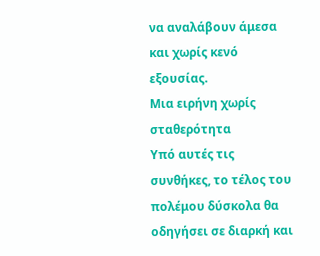να αναλάβουν άμεσα και χωρίς κενό εξουσίας.
Μια ειρήνη χωρίς σταθερότητα
Υπό αυτές τις συνθήκες, το τέλος του πολέμου δύσκολα θα οδηγήσει σε διαρκή και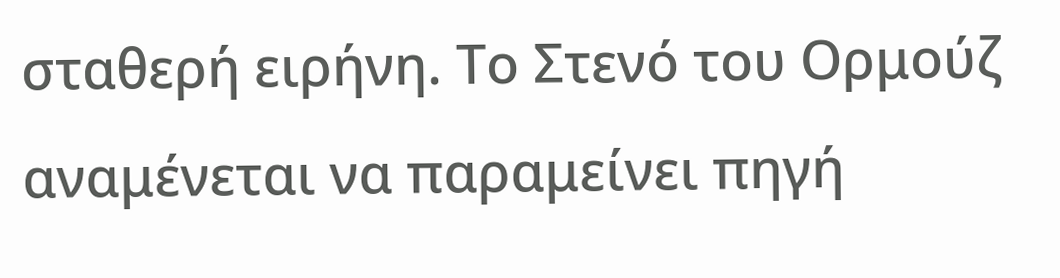σταθερή ειρήνη. Το Στενό του Ορμούζ αναμένεται να παραμείνει πηγή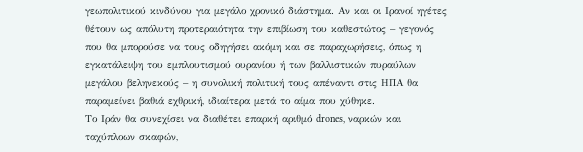γεωπολιτικού κινδύνου για μεγάλο χρονικό διάστημα. Αν και οι Ιρανοί ηγέτες θέτουν ως απόλυτη προτεραιότητα την επιβίωση του καθεστώτος – γεγονός που θα μπορούσε να τους οδηγήσει ακόμη και σε παραχωρήσεις, όπως η εγκατάλειψη του εμπλουτισμού ουρανίου ή των βαλλιστικών πυραύλων μεγάλου βεληνεκούς – η συνολική πολιτική τους απέναντι στις ΗΠΑ θα παραμείνει βαθιά εχθρική, ιδιαίτερα μετά το αίμα που χύθηκε.
Το Ιράν θα συνεχίσει να διαθέτει επαρκή αριθμό drones, ναρκών και ταχύπλοων σκαφών,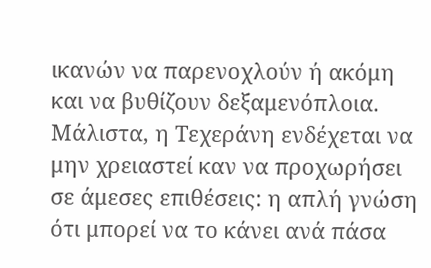ικανών να παρενοχλούν ή ακόμη και να βυθίζουν δεξαμενόπλοια. Μάλιστα, η Τεχεράνη ενδέχεται να μην χρειαστεί καν να προχωρήσει σε άμεσες επιθέσεις: η απλή γνώση ότι μπορεί να το κάνει ανά πάσα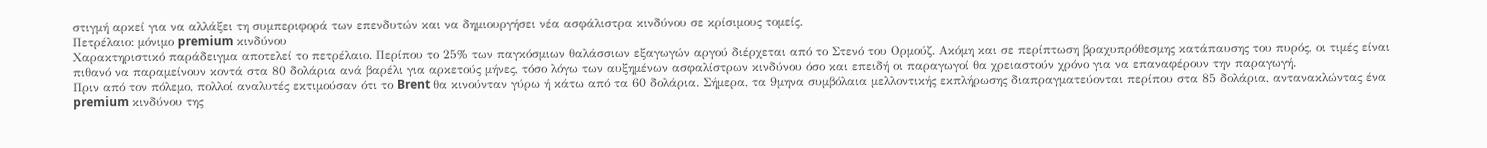στιγμή αρκεί για να αλλάξει τη συμπεριφορά των επενδυτών και να δημιουργήσει νέα ασφάλιστρα κινδύνου σε κρίσιμους τομείς.
Πετρέλαιο: μόνιμο premium κινδύνου
Χαρακτηριστικό παράδειγμα αποτελεί το πετρέλαιο. Περίπου το 25% των παγκόσμιων θαλάσσιων εξαγωγών αργού διέρχεται από το Στενό του Ορμούζ. Ακόμη και σε περίπτωση βραχυπρόθεσμης κατάπαυσης του πυρός, οι τιμές είναι πιθανό να παραμείνουν κοντά στα 80 δολάρια ανά βαρέλι για αρκετούς μήνες, τόσο λόγω των αυξημένων ασφαλίστρων κινδύνου όσο και επειδή οι παραγωγοί θα χρειαστούν χρόνο για να επαναφέρουν την παραγωγή.
Πριν από τον πόλεμο, πολλοί αναλυτές εκτιμούσαν ότι το Brent θα κινούνταν γύρω ή κάτω από τα 60 δολάρια. Σήμερα, τα 9μηνα συμβόλαια μελλοντικής εκπλήρωσης διαπραγματεύονται περίπου στα 85 δολάρια, αντανακλώντας ένα premium κινδύνου της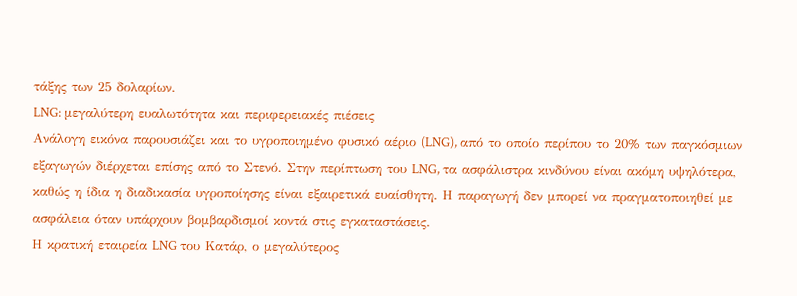τάξης των 25 δολαρίων.
LNG: μεγαλύτερη ευαλωτότητα και περιφερειακές πιέσεις
Ανάλογη εικόνα παρουσιάζει και το υγροποιημένο φυσικό αέριο (LNG), από το οποίο περίπου το 20% των παγκόσμιων εξαγωγών διέρχεται επίσης από το Στενό. Στην περίπτωση του LNG, τα ασφάλιστρα κινδύνου είναι ακόμη υψηλότερα, καθώς η ίδια η διαδικασία υγροποίησης είναι εξαιρετικά ευαίσθητη. Η παραγωγή δεν μπορεί να πραγματοποιηθεί με ασφάλεια όταν υπάρχουν βομβαρδισμοί κοντά στις εγκαταστάσεις.
Η κρατική εταιρεία LNG του Κατάρ, ο μεγαλύτερος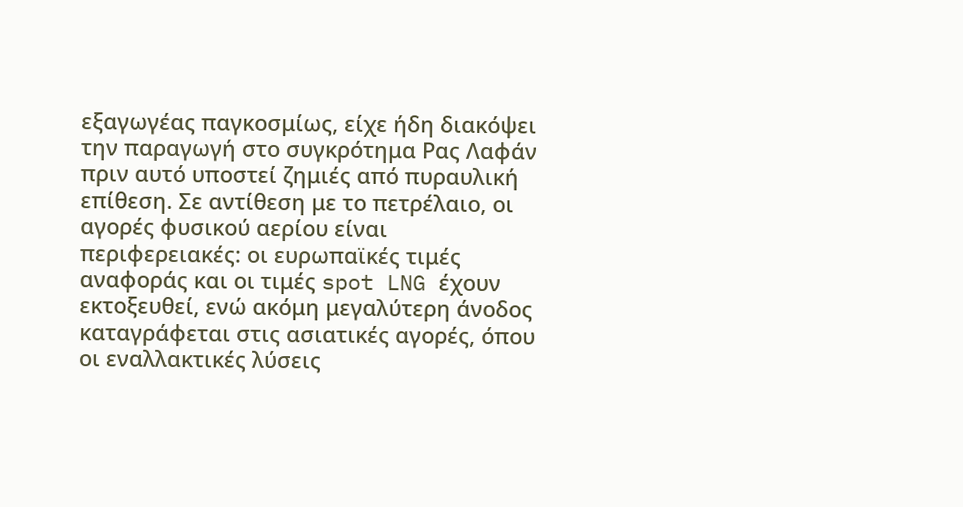εξαγωγέας παγκοσμίως, είχε ήδη διακόψει την παραγωγή στο συγκρότημα Ρας Λαφάν πριν αυτό υποστεί ζημιές από πυραυλική επίθεση. Σε αντίθεση με το πετρέλαιο, οι αγορές φυσικού αερίου είναι περιφερειακές: οι ευρωπαϊκές τιμές αναφοράς και οι τιμές spot LNG έχουν εκτοξευθεί, ενώ ακόμη μεγαλύτερη άνοδος καταγράφεται στις ασιατικές αγορές, όπου οι εναλλακτικές λύσεις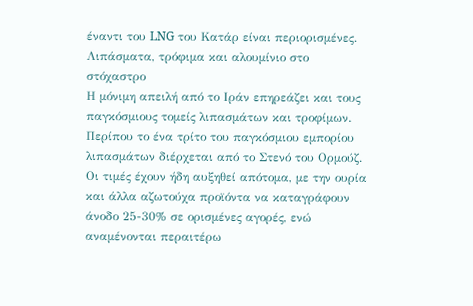έναντι του LNG του Κατάρ είναι περιορισμένες.
Λιπάσματα, τρόφιμα και αλουμίνιο στο στόχαστρο
Η μόνιμη απειλή από το Ιράν επηρεάζει και τους παγκόσμιους τομείς λιπασμάτων και τροφίμων. Περίπου το ένα τρίτο του παγκόσμιου εμπορίου λιπασμάτων διέρχεται από το Στενό του Ορμούζ. Οι τιμές έχουν ήδη αυξηθεί απότομα, με την ουρία και άλλα αζωτούχα προϊόντα να καταγράφουν άνοδο 25-30% σε ορισμένες αγορές, ενώ αναμένονται περαιτέρω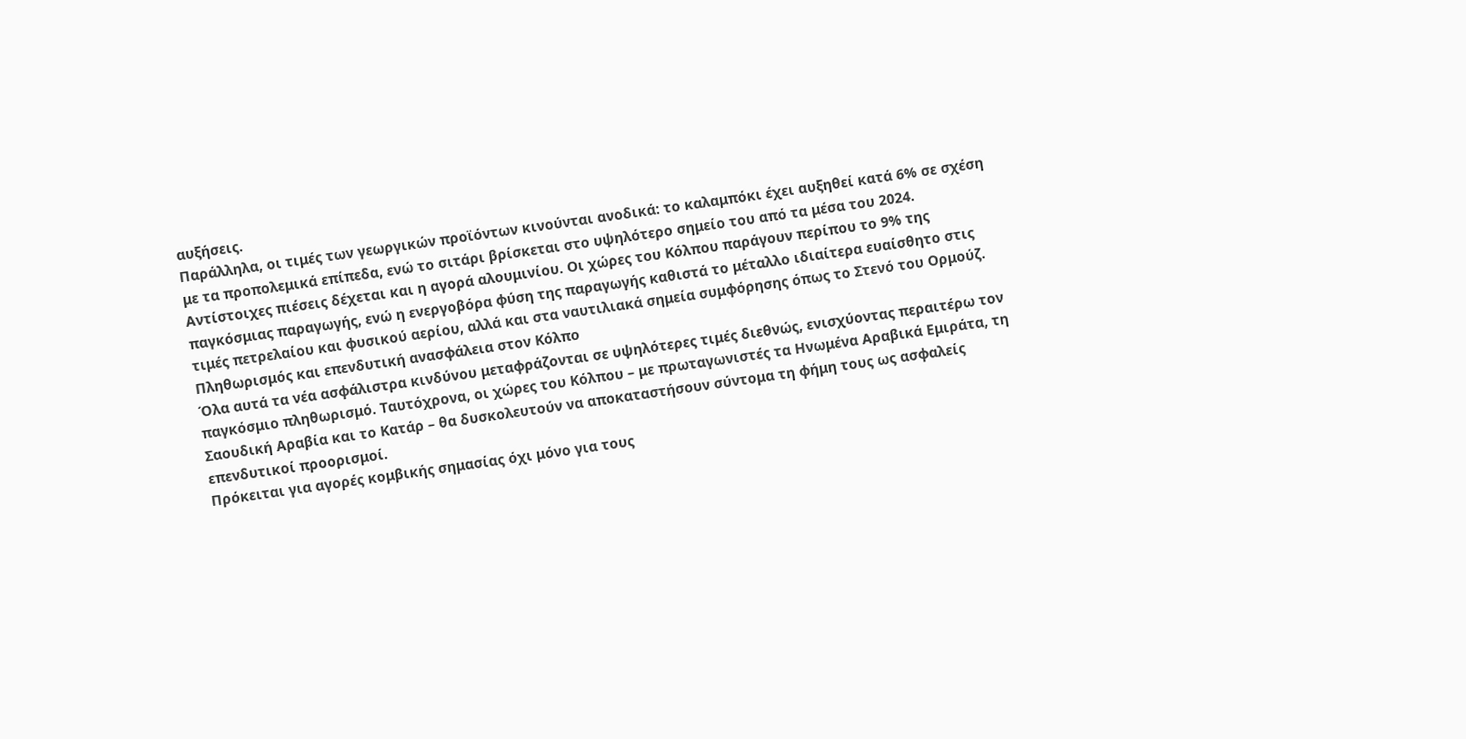αυξήσεις.
Παράλληλα, οι τιμές των γεωργικών προϊόντων κινούνται ανοδικά: το καλαμπόκι έχει αυξηθεί κατά 6% σε σχέση με τα προπολεμικά επίπεδα, ενώ το σιτάρι βρίσκεται στο υψηλότερο σημείο του από τα μέσα του 2024.
Αντίστοιχες πιέσεις δέχεται και η αγορά αλουμινίου. Οι χώρες του Κόλπου παράγουν περίπου το 9% της παγκόσμιας παραγωγής, ενώ η ενεργοβόρα φύση της παραγωγής καθιστά το μέταλλο ιδιαίτερα ευαίσθητο στις τιμές πετρελαίου και φυσικού αερίου, αλλά και στα ναυτιλιακά σημεία συμφόρησης όπως το Στενό του Ορμούζ.
Πληθωρισμός και επενδυτική ανασφάλεια στον Κόλπο
Όλα αυτά τα νέα ασφάλιστρα κινδύνου μεταφράζονται σε υψηλότερες τιμές διεθνώς, ενισχύοντας περαιτέρω τον παγκόσμιο πληθωρισμό. Ταυτόχρονα, οι χώρες του Κόλπου – με πρωταγωνιστές τα Ηνωμένα Αραβικά Εμιράτα, τη Σαουδική Αραβία και το Κατάρ – θα δυσκολευτούν να αποκαταστήσουν σύντομα τη φήμη τους ως ασφαλείς επενδυτικοί προορισμοί.
Πρόκειται για αγορές κομβικής σημασίας όχι μόνο για τους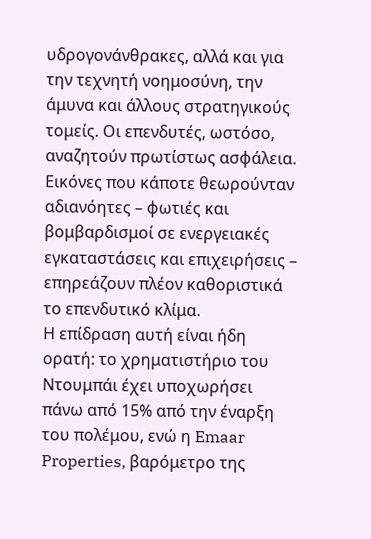υδρογονάνθρακες, αλλά και για την τεχνητή νοημοσύνη, την άμυνα και άλλους στρατηγικούς τομείς. Οι επενδυτές, ωστόσο, αναζητούν πρωτίστως ασφάλεια. Εικόνες που κάποτε θεωρούνταν αδιανόητες – φωτιές και βομβαρδισμοί σε ενεργειακές εγκαταστάσεις και επιχειρήσεις – επηρεάζουν πλέον καθοριστικά το επενδυτικό κλίμα.
Η επίδραση αυτή είναι ήδη ορατή: το χρηματιστήριο του Ντουμπάι έχει υποχωρήσει πάνω από 15% από την έναρξη του πολέμου, ενώ η Emaar Properties, βαρόμετρο της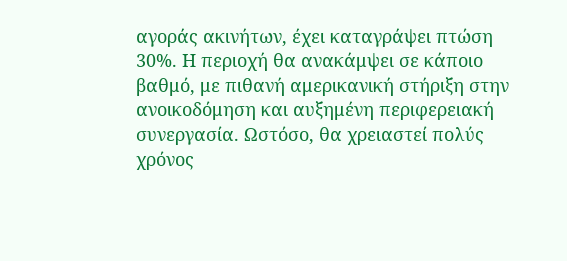αγοράς ακινήτων, έχει καταγράψει πτώση 30%. Η περιοχή θα ανακάμψει σε κάποιο βαθμό, με πιθανή αμερικανική στήριξη στην ανοικοδόμηση και αυξημένη περιφερειακή συνεργασία. Ωστόσο, θα χρειαστεί πολύς χρόνος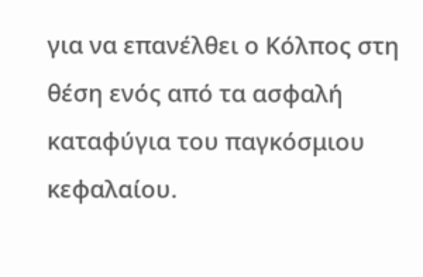για να επανέλθει ο Κόλπος στη θέση ενός από τα ασφαλή καταφύγια του παγκόσμιου κεφαλαίου.